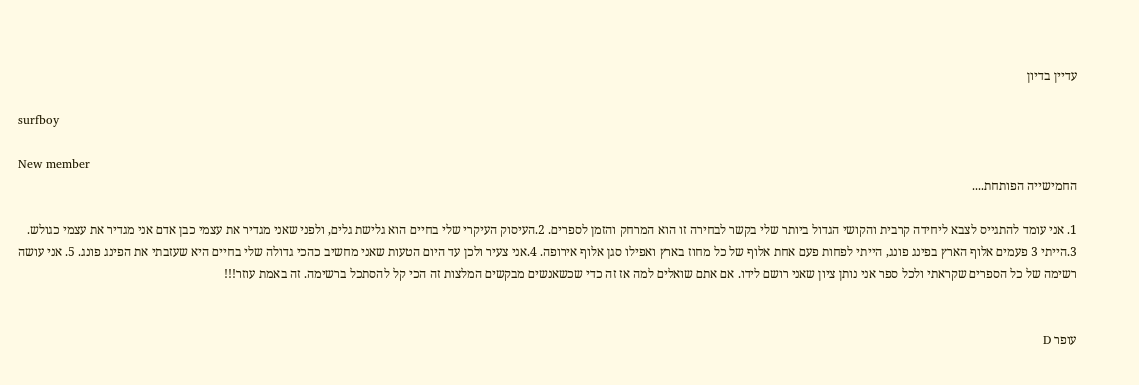עדיין בדיון

surfboy

New member
החמישייה הפותחת....

1. אני עומד להתגייס לצבא ליחידה קרבית והקושי הגדול ביותר שלי בקשר לבחירה זו הוא המרחק והזמן לספרים. 2.העיסוק העיקרי שלי בחיים הוא גלישת גלים, ולפני שאני מגדיר את עצמי כבן אדם אני מגדיר את עצמי כגולש. 3.הייתי 3 פעמים אלוף הארץ בפינג פונג, הייתי לפחות פעם אחת אלוף של כל מחוז בארץ ואפילו סגן אלוף אירופה. 4.אני צעיר ולכן עד היום הטעות שאני מחשיב כהכי גדולה שלי בחיים היא שעזבתי את הפינג פונג. 5. אני עושה רשימה של כל הספרים שקראתי ולכל ספר אני נותן ציון שאני רושם לידו. אם אתם שואלים למה אז זה כדי שכשאנשים מבקשים המלצות זה הכי קל להסתכל ברשימה. זה באמת עוזר!!!


עופר D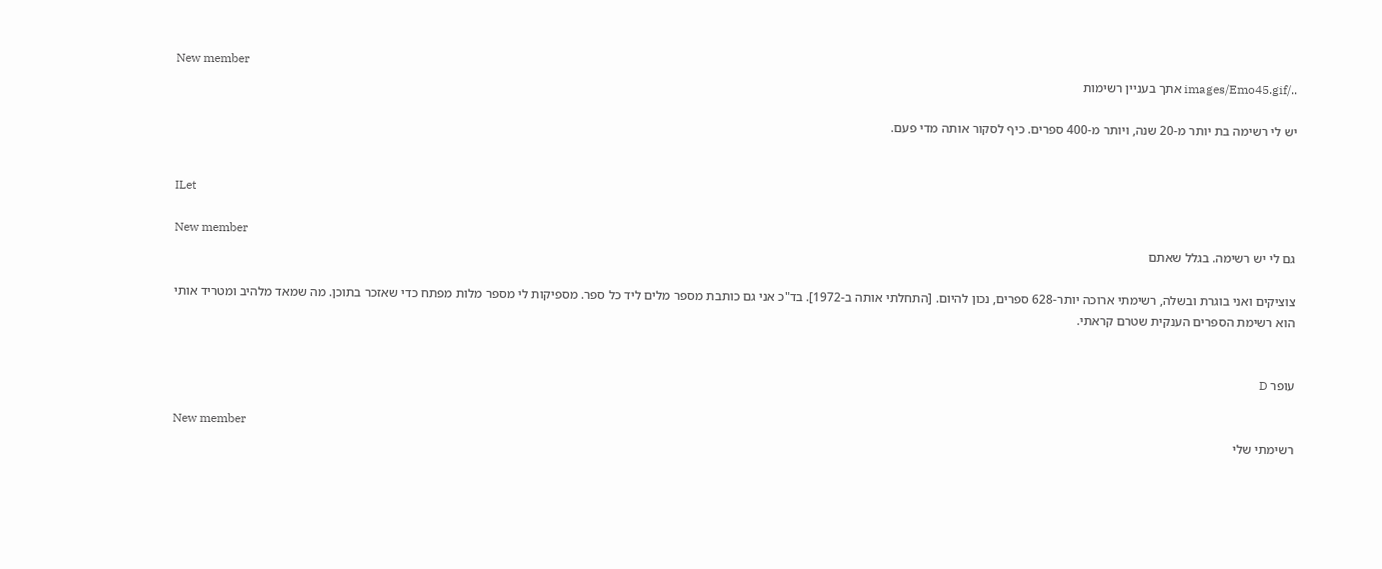New member
../images/Emo45.gif אתך בעניין רשימות

יש לי רשימה בת יותר מ-20 שנה, ויותר מ-400 ספרים. כיף לסקור אותה מדי פעם.


ILet

New member
גם לי יש רשימה. בגלל שאתם

צוציקים ואני בוגרת ובשלה, רשימתי ארוכה יותר-628 ספרים, נכון להיום. [התחלתי אותה ב-1972]. בד"כ אני גם כותבת מספר מלים ליד כל ספר. מספיקות לי מספר מלות מפתח כדי שאזכר בתוכן. מה שמאד מלהיב ומטריד אותי הוא רשימת הספרים הענקית שטרם קראתי.


עופר D

New member
רשימתי שלי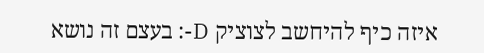איזה כיף להיחשב לצוציק D-: בעצם זה נושא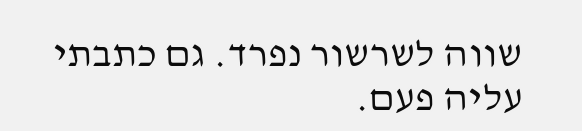שווה לשרשור נפרד. גם כתבתי עליה פעם.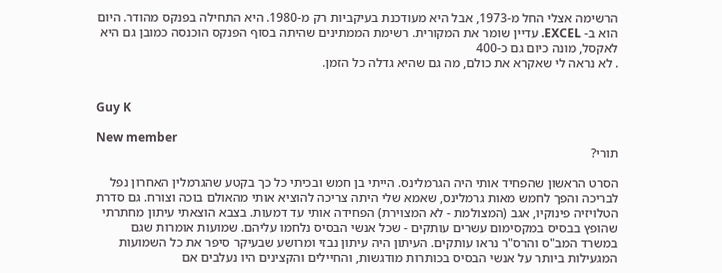הרשימה אצלי החל מ-1973, אבל היא מעודכנת בעיקביות רק מ-1980. היא התחילה בפנקס מהודר. היום הוא ב- EXCEL. עדיין שומר את המקורית. רשימת הממתינים שהיתה בסוף הפנקס הוכנסה כמובן גם היא לאקסל, מונה כיום גם כ-400
. לא נראה לי שאקרא את כולם, מה גם שהיא גדלה כל הזמן.


Guy K

New member
תורי?

הסרט הראשון שהפחיד אותי היה הגרמלינס. הייתי בן חמש ובכיתי כל כך בקטע שהגרמלין האחרון נפל לבריכה והפך לחמש מאות גרמלינס, שאמא שלי היתה צריכה להוציא אותי מהאולם בוכה וצורח. גם סדרת הטלויזיה פינוקיו, אגב (המצולמת - לא המצוירת) הפחידה אותי עד דמעות. בצבא הוצאתי עיתון מחתרתי שהופץ בבסיס במקסימום עשרים עותקים - שכל אנשי הבסיס נלחמו עליהם. שמועות אומרות שגם במשרד המב"ס והרס"ר נראו עותקים. העיתון היה עיתון נבזי ומרושע שבעיקר סיפר את כל השמועות המגעילות ביותר על אנשי הבסיס בכותרות מודגשות, והחיילים והקצינים היו נעלבים אם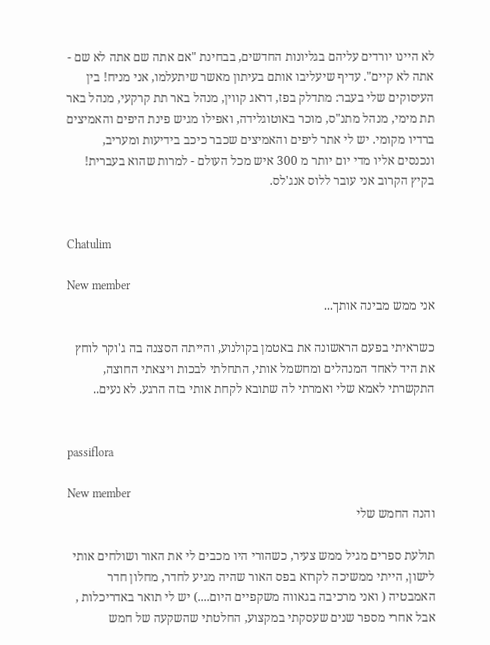לא היינו יורדים עליהם בגליונות החדשים, בבחינת "אם אתה שם אתה לא שם - אתה לא קיים". עדיף שיעליבו אותם בעיתון מאשר שיתעלמו, אני מניח! בין העיסוקים שלי בעבר: מתדלק בפז, דראג קווין, מנהל באר תת קרקעי, מנהל באר תת מימי, מנהל מתנ"ס, מוכר באוטוגלידה, ואפילו מגיש פינת היפים והאמיצים ברדיו מקומי. יש לי אתר ליפים והאמיצים שכבר כיכב בידיעות ומעריב, ונכנסים אליו מדי יום יותר מ 300 איש מכל העולם - למרות שהוא בעברית! בקיץ הקרוב אני עובר ללוס אנג'לס.


Chatulim

New member
אני ממש מבינה אותך...

כשראיתי בפעם הראשונה את באטמן בקולנוע, והייתה הסצנה בה ג'וקר לוחץ את היד לאחד המנהלים ומחשמל אותי, התחלתי לבכות ויצאתי החוצה, התקשרתי לאמא שלי ואמרתי לה שתובא לקחת אותי בזה הרגע. לא נעים..


passiflora

New member
והנה החמש שלי

תולעת ספרים מגיל ממש צעיר, כשהורי היו מכבים לי את האור ושולחים אותי לישון, הייתי ממשיכה לקרוא בפס האור שהיה מגיע לחדר, מחלון חדר האמבטיה ( ואני מרכיבה בגאווה משקפיים היום....) יש לי תואר באדריכלות , אבל אחרי מספר שנים שעסקתי במקצוע, החלטתי שהשקעה של חמש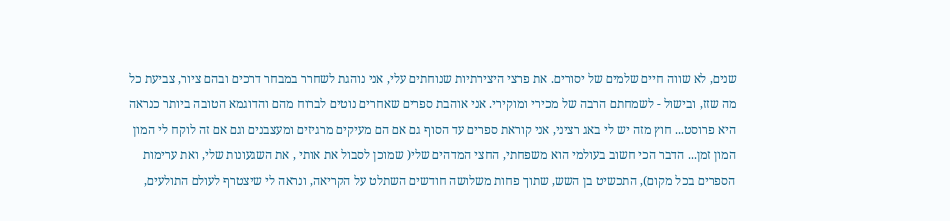שנים, לא שווה חיים שלמים של יסורים. את פרצי היצירתיות שנוחתים עלי, אני נוהגת לשחרר במבחר דרכים ובהם ציור, צביעת כל מה שזז, ובישול - לשמחתם הרבה של מכירי ומוקירי. אני אוהבת ספרים שאחרים נוטים לברוח מהם והדוגמא הטובה ביותר כנראה היא פרוסט... חוץ מזה יש לי באג רציני, אני קוראת ספרים עד הסוף גם אם הם מעיקים מרגיזים ומעצבנים וגם אם זה לוקח לי המון המון זמן... הדבר הכי חשוב בעולמי הוא משפחתי, החצי המדהים שלי( שמוכן לסבול את אותי , את השגעונות שלי, ואת ערימות הספרים בכל מקום), התכשיט בן השש, שתוך פחות משלושה חודשים השתלט על הקריאה, ונראה לי שיצטרף לעולם התולעים,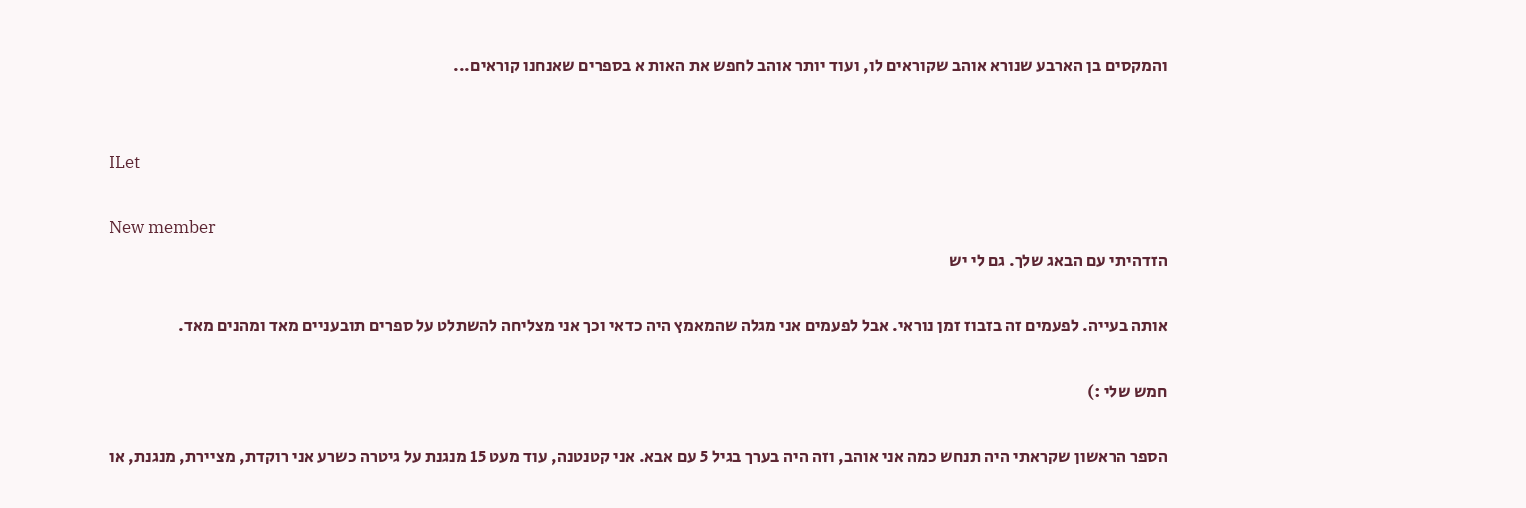והמקסים בן הארבע שנורא אוהב שקוראים לו, ועוד יותר אוהב לחפש את האות א בספרים שאנחנו קוראים...


ILet

New member
הזדהיתי עם הבאג שלך. גם לי יש

אותה בעייה. לפעמים זה בזבוז זמן נוראי. אבל לפעמים אני מגלה שהמאמץ היה כדאי וכך אני מצליחה להשתלט על ספרים תובעניים מאד ומהנים מאד.

חמש שלי :)

הספר הראשון שקראתי היה תנחש כמה אני אוהב, וזה היה בערך בגיל 5 עם אבא. אני קטנטנה, עוד מעט 15 מנגנת על גיטרה כשרע אני רוקדת, מציירת, מנגנת, או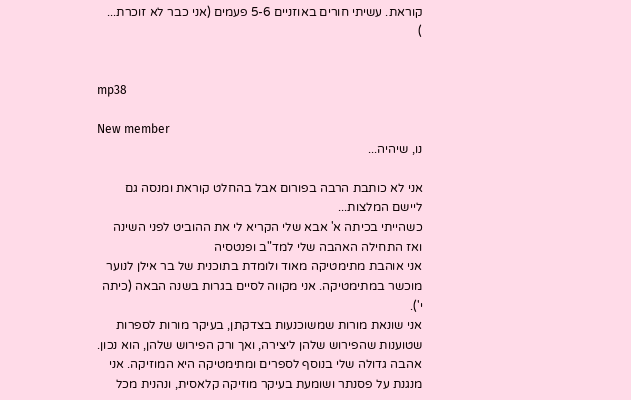קוראת. עשיתי חורים באוזניים 5-6 פעמים (אני כבר לא זוכרת...
)


mp38

New member
נו, שיהיה...

אני לא כותבת הרבה בפורום אבל בהחלט קוראת ומנסה גם ליישם המלצות...
כשהייתי בכיתה א' אבא שלי הקריא לי את ההוביט לפני השינה ואז התחילה האהבה שלי למד"ב ופנטסיה
אני אוהבת מתימטיקה מאוד ולומדת בתוכנית של בר אילן לנוער מוכשר במתימטיקה. אני מקווה לסיים בגרות בשנה הבאה (כיתה י').
אני שונאת מורות שמשוכנעות בצדקתן, בעיקר מורות לספרות שטוענות שהפירוש שלהן ליצירה, ואך ורק הפירוש שלהן, הוא נכון.
אהבה גדולה שלי בנוסף לספרים ומתימטיקה היא המוזיקה. אני מנגנת על פסנתר ושומעת בעיקר מוזיקה קלאסית, ונהנית מכל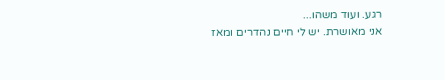רגע. ועוד משהו...
אני מאושרת. יש לי חיים נהדרים ומאז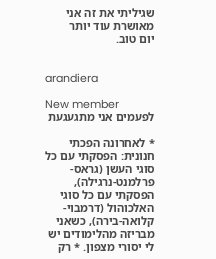שגיליתי את זה אני מאושרת עוד יותר
יום טוב.


arandiera

New member
לפעמים אני מתגעגעת

* לאחרונה הפכתי חנונית: הפסקתי עם כל סוגי העשן (גראס-פרלמנט-נרגילה), הפסקתי עם כל סוגי האלכוהול (דרמבוי-קלואה-בירה), כשאני מבריזה מהלימודים יש לי יסורי מצפון. * רק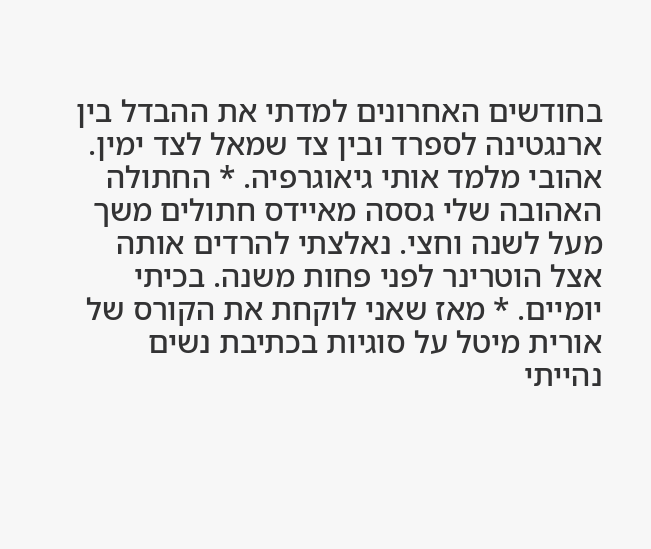בחודשים האחרונים למדתי את ההבדל בין ארנגטינה לספרד ובין צד שמאל לצד ימין. אהובי מלמד אותי גיאוגרפיה. * החתולה האהובה שלי גססה מאיידס חתולים משך מעל לשנה וחצי. נאלצתי להרדים אותה אצל הוטרינר לפני פחות משנה. בכיתי יומיים. * מאז שאני לוקחת את הקורס של אורית מיטל על סוגיות בכתיבת נשים נהייתי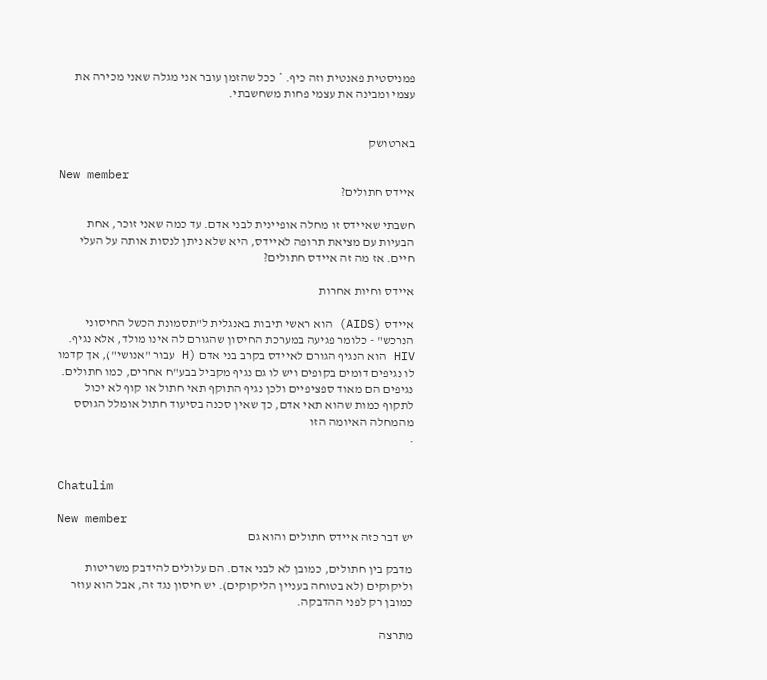פמניסטית פאנטית וזה כיף. * ככל שהזמן עובר אני מגלה שאני מכירה את עצמי ומבינה את עצמי פחות משחשבתי.


בארטושק

New member
איידס חתולים?

חשבתי שאיידס זו מחלה אופיינית לבני אדם. עד כמה שאני זוכר, אחת הבעיות עם מציאת תרופה לאיידס, היא שלא ניתן לנסות אותה על העלי חיים. אז מה זה איידס חתולים?

איידס וחיות אחרות

איידס (AIDS) הוא ראשי תיבות באנגלית ל"תסמונת הכשל החיסוני הנרכש" - כלומר פגיעה במערכת החיסון שהגורם לה אינו מולד, אלא נגיף. HIV הוא הנגיף הגורם לאיידס בקרב בני אדם (H עבור "אנושי"), אך קדמו לו נגיפים דומים בקופים ויש לו גם נגיף מקביל בבע"ח אחרים, כמו חתולים. נגיפים הם מאוד ספציפיים ולכן נגיף התוקף תאי חתול או קוף לא יכול לתקוף כמות שהוא תאי אדם, כך שאין סכנה בסיעוד חתול אומלל הגוסס מהמחלה האיומה הזו
.


Chatulim

New member
יש דבר כזה איידס חתולים והוא גם

מדבק בין חתולים, כמובן לא לבני אדם. הם עלולים להידבק משריטות וליקוקים (לא בטוחה בעניין הליקוקים). יש חיסון נגד זה, אבל הוא עוזר כמובן רק לפני ההדבקה.

מתרצה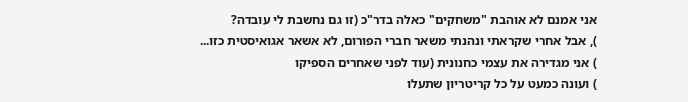אני אמנם לא אוהבת "משחקים" כאלה בדר"כ (זו גם נחשבת לי עובדה?
), אבל אחרי שקראתי ונהנתי משאר חברי הפורום, לא אשאר אגואיסטית כזו...
) אני מגדירה את עצמי כחנונית (עוד לפני שאחרים הספיקו
) ועונה כמעט על כל קריטריון שתעלו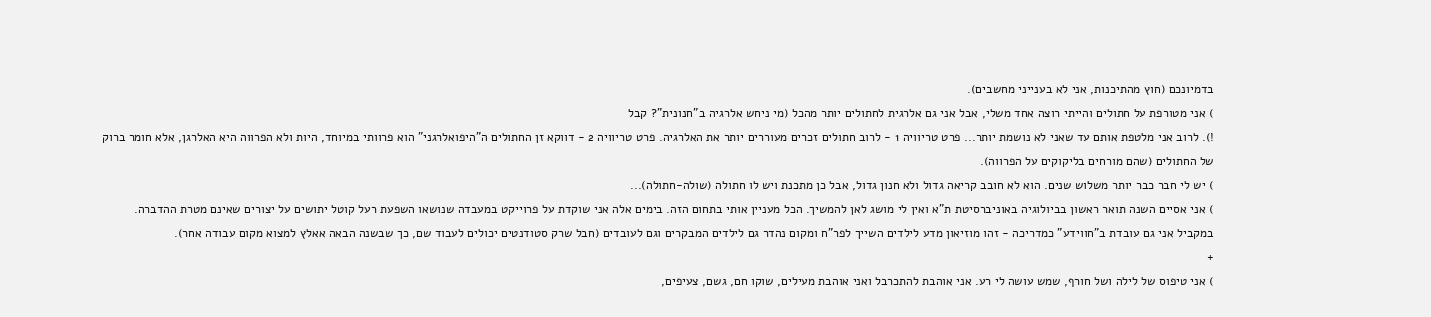בדמיונכם (חוץ מהתיכנות, אני לא בענייני מחשבים).
) אני מטורפת על חתולים והייתי רוצה אחד משלי, אבל אני גם אלרגית לחתולים יותר מהכל (מי ניחש אלרגיה ב"חנונית"? קבל
!). לרוב אני מלטפת אותם עד שאני לא נושמת יותר... פרט טריוויה 1 - לרוב חתולים זכרים מעוררים יותר את האלרגיה. פרט טריוויה 2 - דווקא זן החתולים ה"היפואלרגני" הוא פרוותי במיוחד, היות ולא הפרווה היא האלרגן, אלא חומר ברוק של החתולים (שהם מורחים בליקוקים על הפרווה).
) יש לי חבר כבר יותר משלוש שנים. הוא לא חובב קריאה גדול ולא חנון גדול, אבל כן מתכנת ויש לו חתולה (שולה-חתולה)...
) אני אסיים השנה תואר ראשון בביולוגיה באוניברסיטת ת"א ואין לי מושג לאן להמשיך. הכל מעניין אותי בתחום הזה. בימים אלה אני שוקדת על פרוייקט במעבדה שנושאו השפעת רעל קוטל יתושים על יצורים שאינם מטרת ההדברה. במקביל אני גם עובדת ב"חווידע" כמדריכה - זהו מוזיאון מדע לילדים השייך לפר"ח ומקום נהדר גם לילדים המבקרים וגם לעובדים (חבל שרק סטודנטים יכולים לעבוד שם, כך שבשנה הבאה אאלץ למצוא מקום עבודה אחר).
+
) אני טיפוס של לילה ושל חורף, שמש עושה לי רע. אני אוהבת להתכרבל ואני אוהבת מעילים, שוקו חם, גשם, צעיפים,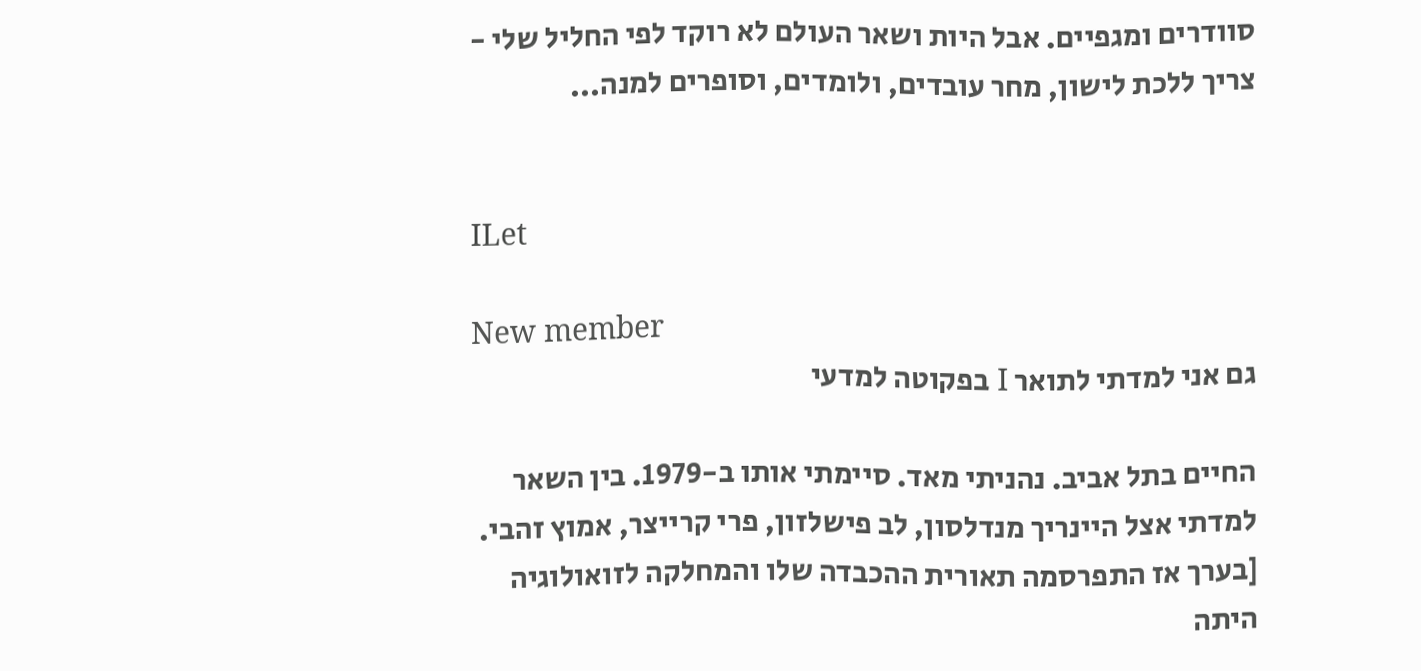סוודרים ומגפיים. אבל היות ושאר העולם לא רוקד לפי החליל שלי - צריך ללכת לישון, מחר עובדים, ולומדים, וסופרים למנה...


ILet

New member
גם אני למדתי לתואר I בפקוטה למדעי

החיים בתל אביב. נהניתי מאד. סיימתי אותו ב-1979. בין השאר למדתי אצל היינריך מנדלסון, לב פישלזון, פרי קרייצר, אמוץ זהבי. [בערך אז התפרסמה תאורית ההכבדה שלו והמחלקה לזואולוגיה היתה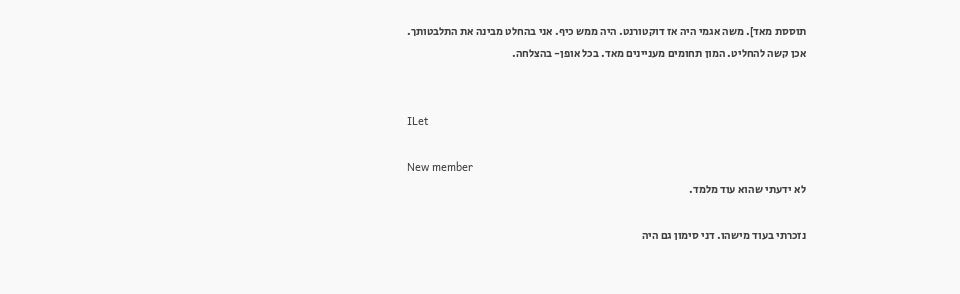תוססת מאד]. משה אגמי היה אז דוקטורנט. היה ממש כיף. אני בהחלט מבינה את התלבטותך. אכן קשה להחליט. המון תחומים מעניינים מאד. בכל אופן- בהצלחה.


ILet

New member
לא ידעתי שהוא עוד מלמד.

נזכרתי בעוד מישהו. דני סימון גם היה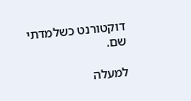דוקטורנט כשלמדתי שם.

למעלה